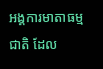អង្គការមាតាធម្មជាតិ ដែល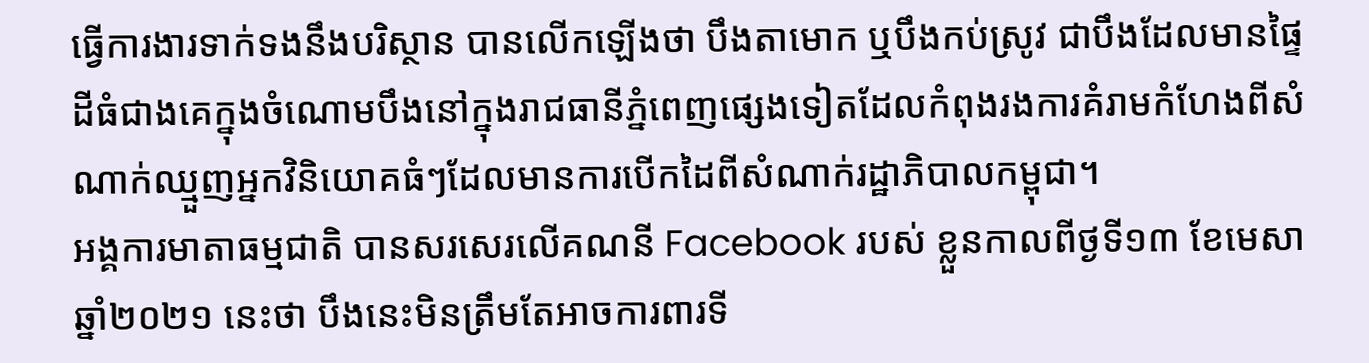ធ្វើការងារទាក់ទងនឹងបរិស្ថាន បានលើកឡើងថា បឹងតាមោក ឬបឹងកប់ស្រូវ ជាបឹងដែលមានផ្ទៃដីធំជាងគេក្នុងចំណោមបឹងនៅក្នុងរាជធានីភ្នំពេញផ្សេងទៀតដែលកំពុងរងការគំរាមកំហែងពីសំណាក់ឈ្មួញអ្នកវិនិយោគធំៗដែលមានការបើកដៃពីសំណាក់រដ្ឋាភិបាលកម្ពុជា។
អង្គការមាតាធម្មជាតិ បានសរសេរលើគណនី Facebook របស់ ខ្លួនកាលពីថ្ងទី១៣ ខែមេសា ឆ្នាំ២០២១ នេះថា បឹងនេះមិនត្រឹមតែអាចការពារទី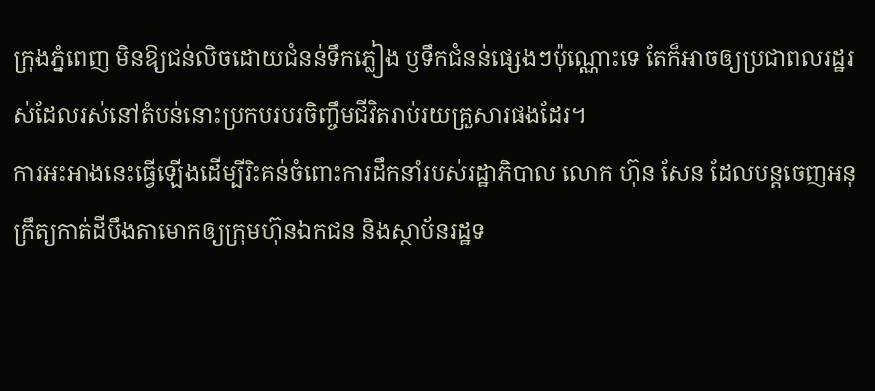ក្រុងភ្នំពេញ មិនឱ្យជន់លិចដោយជំនន់ទឹកភ្លៀង ឫទឹកជំនន់ផ្សេងៗប៉ុណ្ណោះទេ តែក៏អាចឲ្យប្រជាពលរដ្ឋរស់ដែលរស់នៅតំបន់នោះប្រកបរបរចិញ្ចឹមជីវិតរាប់រយគ្រួសារផងដែរ។
ការអះអាងនេះធ្វើឡើងដើម្បីរិះគន់ចំពោះការដឹកនាំរបស់រដ្ឋាភិបាល លោក ហ៊ុន សែន ដែលបន្តចេញអនុក្រឹត្យកាត់ដីបឹងតាមោកឲ្យក្រុមហ៊ុនឯកជន និងស្ថាប័នរដ្ឋទ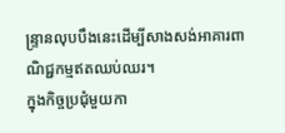ន្ទ្រានលុបបឹងនេះដើម្បីសាងសង់អាគារពាណិជ្ជកម្មឥតឈប់ឈរ។
ក្នុងកិច្ចប្រជុំមួយកា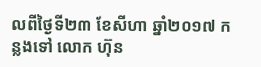លពីថ្ងៃទី២៣ ខែសីហា ឆ្នាំ២០១៧ កន្លងទៅ លោក ហ៊ុន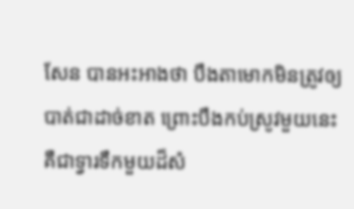សែន បានអះអាងថា បឹងតាមោកមិនត្រូវឲ្យបាត់ជាដាច់ខាត ព្រោះបឹងកប់ស្រូវមួយនេះ គឺជាទ្វារទឹកមួយដ៏សំ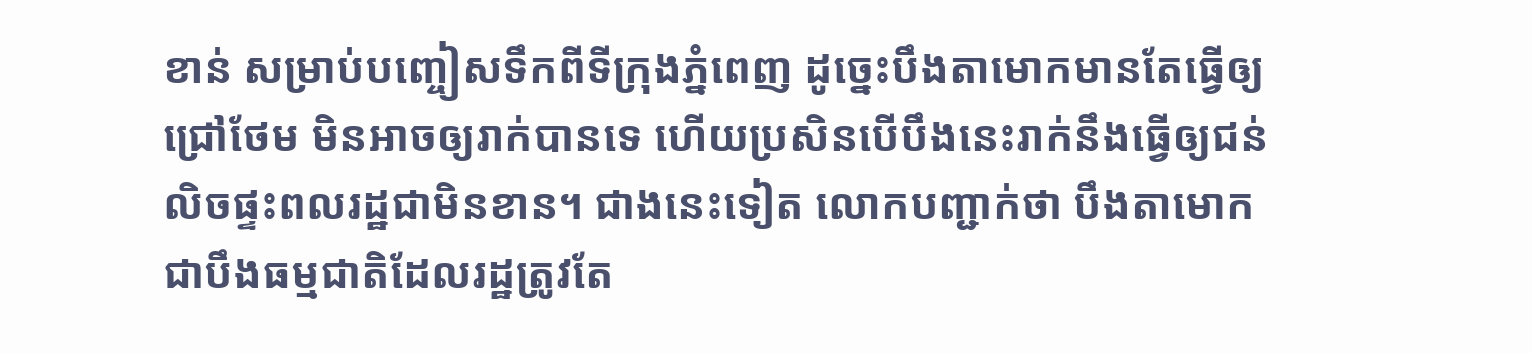ខាន់ សម្រាប់បញ្ចៀសទឹកពីទីក្រុងភ្នំពេញ ដូច្នេះបឹងតាមោកមានតែធ្វើឲ្យជ្រៅថែម មិនអាចឲ្យរាក់បានទេ ហើយប្រសិនបើបឹងនេះរាក់នឹងធ្វើឲ្យជន់លិចផ្ទះពលរដ្ឋជាមិនខាន។ ជាងនេះទៀត លោកបញ្ជាក់ថា បឹងតាមោកជាបឹងធម្មជាតិដែលរដ្ឋត្រូវតែ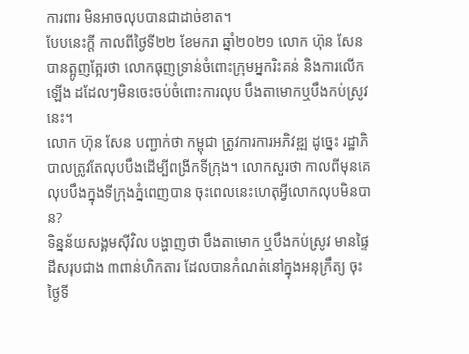ការពារ មិនអាចលុបបានជាដាច់ខាត។
បែបនេះក្តី កាលពីថ្ងៃទី២២ ខែមករា ឆ្នាំ២០២១ លោក ហ៊ុន សែន បានត្អូញត្អែរថា លោកធុញទ្រាន់ចំពោះក្រុមអ្នករិះគន់ និងការលើកឡើង ដដែលៗមិនចេះចប់ចំពោះការលុប បឹងតាមោកឬបឹងកប់ស្រូវនេះ។
លោក ហ៊ុន សែន បញ្ជាក់ថា កម្ពុជា ត្រូវការការអភិវឌ្ឍ ដូច្នេះ រដ្ឋាភិបាលត្រូវតែលុបបឹងដើម្បីពង្រីកទីក្រុង។ លោកសួរថា កាលពីមុនគេលុបបឹងក្នុងទីក្រុងភ្នំពេញបាន ចុះពេលនេះហេតុអ្វីលោកលុបមិនបាន?
ទិន្នន័យសង្គមស៊ីវិល បង្ហាញថា បឹងតាមោក ឬបឹងកប់ស្រូវ មានផ្ទៃដីសរុបជាង ៣ពាន់ហិកតារ ដែលបានកំណត់នៅក្នុងអនុក្រឹត្យ ចុះថ្ងៃទី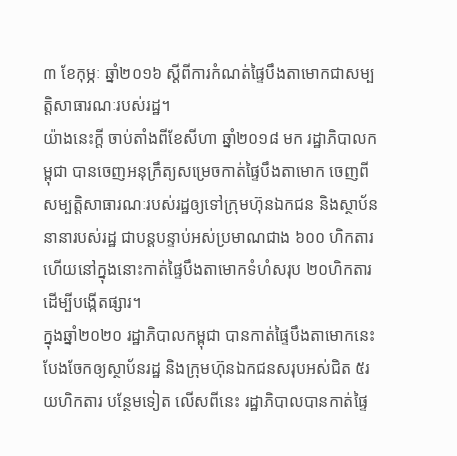៣ ខែកុម្ភៈ ឆ្នាំ២០១៦ ស្ដីពីការកំណត់ផ្ទៃបឹងតាមោកជាសម្បត្តិសាធារណៈរបស់រដ្ឋ។
យ៉ាងនេះក្តី ចាប់តាំងពីខែសីហា ឆ្នាំ២០១៨ មក រដ្ឋាភិបាលកម្ពុជា បានចេញអនុក្រឹត្យសម្រេចកាត់ផ្ទៃបឹងតាមោក ចេញពីសម្បត្តិសាធារណៈរបស់រដ្ឋឲ្យទៅក្រុមហ៊ុនឯកជន និងស្ថាប័ននានារបស់រដ្ឋ ជាបន្តបន្ទាប់អស់ប្រមាណជាង ៦០០ ហិកតារ ហើយនៅក្នុងនោះកាត់ផ្ទៃបឹងតាមោកទំហំសរុប ២០ហិកតារ ដើម្បីបង្កើតផ្សារ។
ក្នុងឆ្នាំ២០២០ រដ្ឋាភិបាលកម្ពុជា បានកាត់ផ្ទៃបឹងតាមោកនេះ បែងចែកឲ្យស្ថាប័នរដ្ឋ និងក្រុមហ៊ុនឯកជនសរុបអស់ជិត ៥រយហិកតារ បន្ថែមទៀត លើសពីនេះ រដ្ឋាភិបាលបានកាត់ផ្ទៃ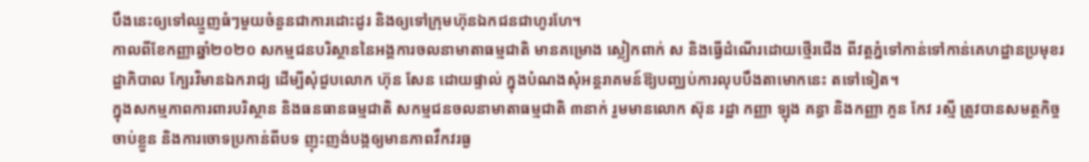បឹងនេះឲ្យទៅឈ្មួញធំៗមួយចំនួនជាការដោះដូរ និងឲ្យទៅក្រុមហ៊ុនឯកជនជាហូរហែ។
កាលពីខែកញ្ញាឆ្នាំ២០២០ សកម្មជនបរិស្ថាននៃអង្គការចលនាមាតាធម្មជាតិ មានគម្រោង ស្លៀកពាក់ ស និងធ្វើដំណើរដោយថ្មើរជើង ពីវត្តភ្នំទៅកាន់ទៅកាន់គេហដ្ឋានប្រមុខរដ្ឋាភិបាល ក្បែរវិមានឯករាជ្យ ដើម្បីសុំជួបលោក ហ៊ុន សែន ដោយផ្ទាល់ ក្នុងបំណងសុំអន្តរាគមន៍ឱ្យបញ្ឈប់ការលុបបឹងតាមោកនេះ តទៅទៀត។
ក្នុងសកម្មភាពការពារបរិស្ថាន និងធនធានធម្មជាតិ សកម្មជនចលនាមាតាធម្មជាតិ ៣នាក់ រួមមានលោក ស៊ុន រដ្ឋា កញ្ញា ឡុង គន្ធា និងកញ្ញា ភួន កែវ រស្មី ត្រូវបានសមត្ថកិច្ច ចាប់ខ្លួន និងការចោទប្រកាន់ពីបទ ញុះញង់បង្កឲ្យមានភាពវឹកវរធ្ង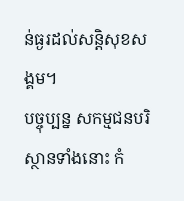ន់ធ្ងរដល់សន្តិសុខសង្គម។
បច្ចុប្បន្ន សកម្មជនបរិស្ថានទាំងនោះ កំ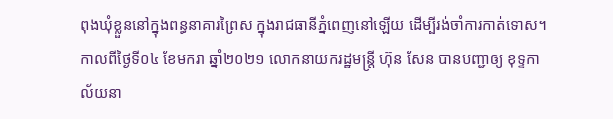ពុងឃុំខ្លួននៅក្នុងពន្ធនាគារព្រៃស ក្នុងរាជធានីភ្នំពេញនៅឡើយ ដើម្បីរង់ចាំការកាត់ទោស។
កាលពីថ្ងៃទី០៤ ខែមករា ឆ្នាំ២០២១ លោកនាយករដ្ឋមន្ត្រី ហ៊ុន សែន បានបញ្ជាឲ្យ ខុទ្ទកាល័យនា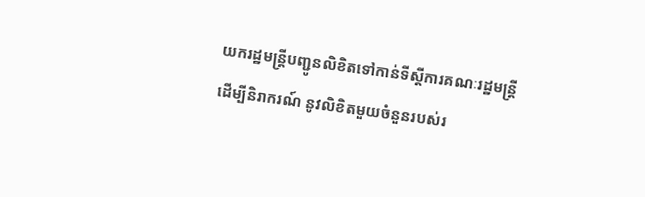យករដ្ឋមន្ត្រីបញ្ជូនលិខិតទៅកាន់ទីស្ដីការគណៈរដ្ឋមន្ត្រី ដើម្បីនិរាករណ៍ នូវលិខិតមួយចំនួនរបស់រ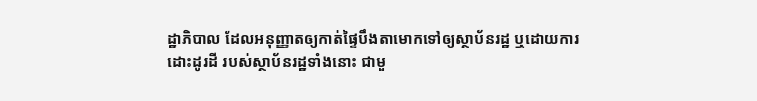ដ្ឋាភិបាល ដែលអនុញ្ញាតឲ្យកាត់ផ្ទៃបឹងតាមោកទៅឲ្យស្ថាប័នរដ្ឋ ឬដោយការដោះដូរដី របស់ស្ថាប័នរដ្ឋទាំងនោះ ជាមួ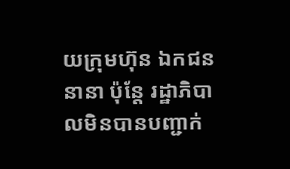យក្រុមហ៊ុន ឯកជននានា ប៉ុន្តែ រដ្ឋាភិបាលមិនបានបញ្ជាក់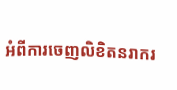អំពីការចេញលិខិតនរាករ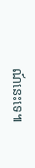ណ៍នេះទេ៕